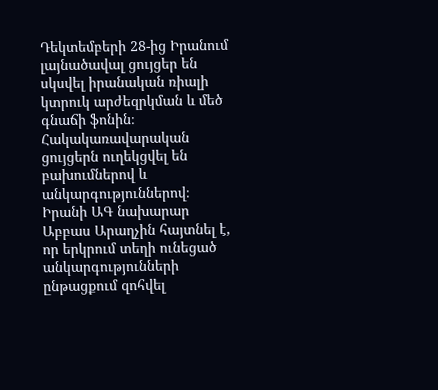Դեկտեմբերի 28-ից Իրանում լայնածավալ ցույցեր են սկսվել իրանական ռիալի կտրուկ արժեզրկման և մեծ գնաճի ֆոնին։ Հակակառավարական ցույցերն ուղեկցվել են բախումներով և անկարգություններով։
Իրանի ԱԳ նախարար Աբբաս Արաղչին հայտնել է, որ երկրում տեղի ունեցած անկարգությունների ընթացքում զոհվել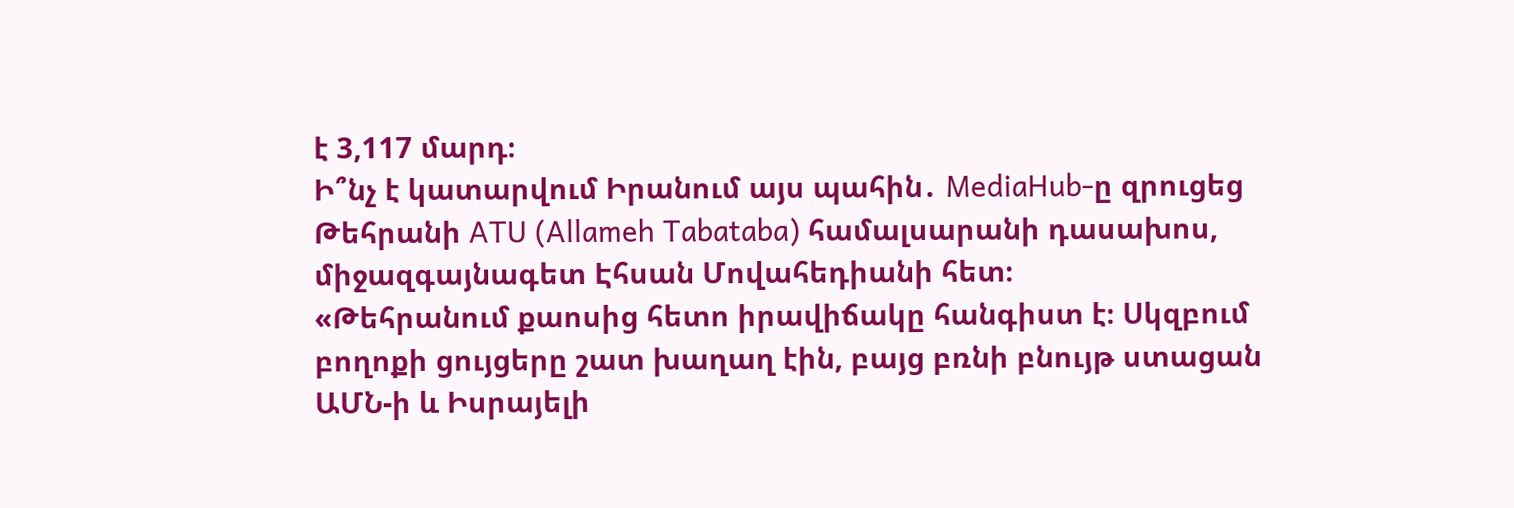է 3,117 մարդ։
Ի՞նչ է կատարվում Իրանում այս պահին․ MediaHub-ը զրուցեց Թեհրանի ATU (Allameh Tabataba) համալսարանի դասախոս, միջազգայնագետ Էհսան Մովահեդիանի հետ։
«Թեհրանում քաոսից հետո իրավիճակը հանգիստ է։ Սկզբում բողոքի ցույցերը շատ խաղաղ էին, բայց բռնի բնույթ ստացան ԱՄՆ-ի և Իսրայելի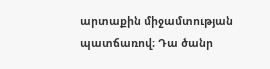արտաքին միջամտության պատճառով։ Դա ծանր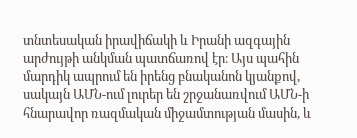տնտեսական իրավիճակի և Իրանի ազգային արժույթի անկման պատճառով էր։ Այս պահին մարդիկ ապրում են իրենց բնականոն կյանքով, սակայն ԱՄՆ-ում լուրեր են շրջանառվում ԱՄՆ-ի հնարավոր ռազմական միջամտության մասին, և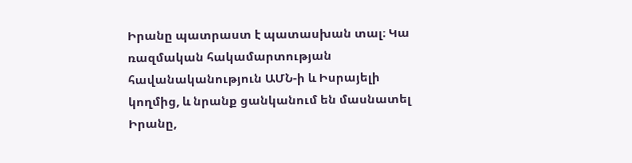Իրանը պատրաստ է պատասխան տալ։ Կա ռազմական հակամարտության հավանականություն ԱՄՆ-ի և Իսրայելի կողմից, և նրանք ցանկանում են մասնատել Իրանը,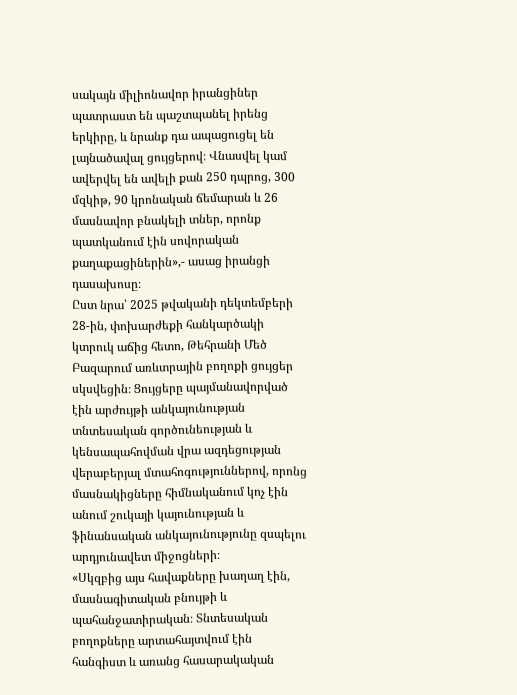սակայն միլիոնավոր իրանցիներ պատրաստ են պաշտպանել իրենց երկիրը, և նրանք դա ապացուցել են լայնածավալ ցույցերով։ Վնասվել կամ ավերվել են ավելի քան 250 դպրոց, 300 մզկիթ, 90 կրոնական ճեմարան և 26 մասնավոր բնակելի տներ, որոնք պատկանում էին սովորական քաղաքացիներին»,- ասաց իրանցի դասախոսը։
Ըստ նրա՝ 2025 թվականի դեկտեմբերի 28-ին, փոխարժեքի հանկարծակի կտրուկ աճից հետո, Թեհրանի Մեծ Բազարում առևտրային բողոքի ցույցեր սկսվեցին։ Ցույցերը պայմանավորված էին արժույթի անկայունության տնտեսական գործունեության և կենսապահովման վրա ազդեցության վերաբերյալ մտահոգություններով, որոնց մասնակիցները հիմնականում կոչ էին անում շուկայի կայունության և ֆինանսական անկայունությունը զսպելու արդյունավետ միջոցների։
«Սկզբից այս հավաքները խաղաղ էին, մասնագիտական բնույթի և պահանջատիրական։ Տնտեսական բողոքները արտահայտվում էին հանգիստ և առանց հասարակական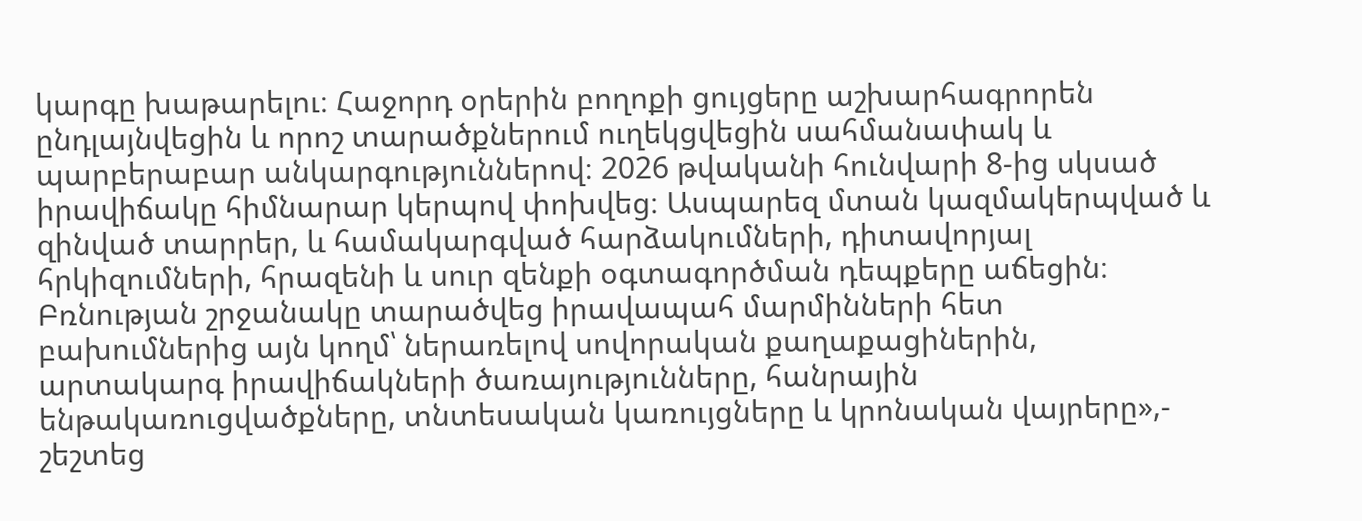կարգը խաթարելու։ Հաջորդ օրերին բողոքի ցույցերը աշխարհագրորեն ընդլայնվեցին և որոշ տարածքներում ուղեկցվեցին սահմանափակ և պարբերաբար անկարգություններով։ 2026 թվականի հունվարի 8-ից սկսած իրավիճակը հիմնարար կերպով փոխվեց։ Ասպարեզ մտան կազմակերպված և զինված տարրեր, և համակարգված հարձակումների, դիտավորյալ հրկիզումների, հրազենի և սուր զենքի օգտագործման դեպքերը աճեցին։ Բռնության շրջանակը տարածվեց իրավապահ մարմինների հետ բախումներից այն կողմ՝ ներառելով սովորական քաղաքացիներին, արտակարգ իրավիճակների ծառայությունները, հանրային ենթակառուցվածքները, տնտեսական կառույցները և կրոնական վայրերը»,- շեշտեց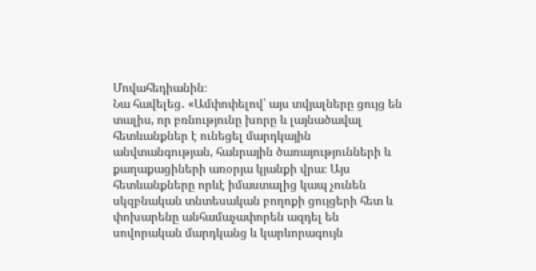Մովահեդիանին։
Նա հավելեց․ «Ամփոփելով՝ այս տվյալները ցույց են տալիս, որ բռնությունը խորը և լայնածավալ հետևանքներ է ունեցել մարդկային անվտանգության, հանրային ծառայությունների և քաղաքացիների առօրյա կյանքի վրա։ Այս հետևանքները որևէ իմաստալից կապ չունեն սկզբնական տնտեսական բողոքի ցույցերի հետ և փոխարենը անհամաչափորեն ազդել են սովորական մարդկանց և կարևորագույն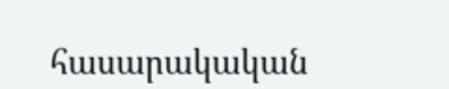հասարակական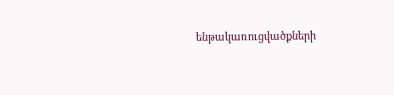ենթակառուցվածքների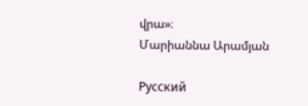վրա»։
Մարիաննա Արամյան

Русский